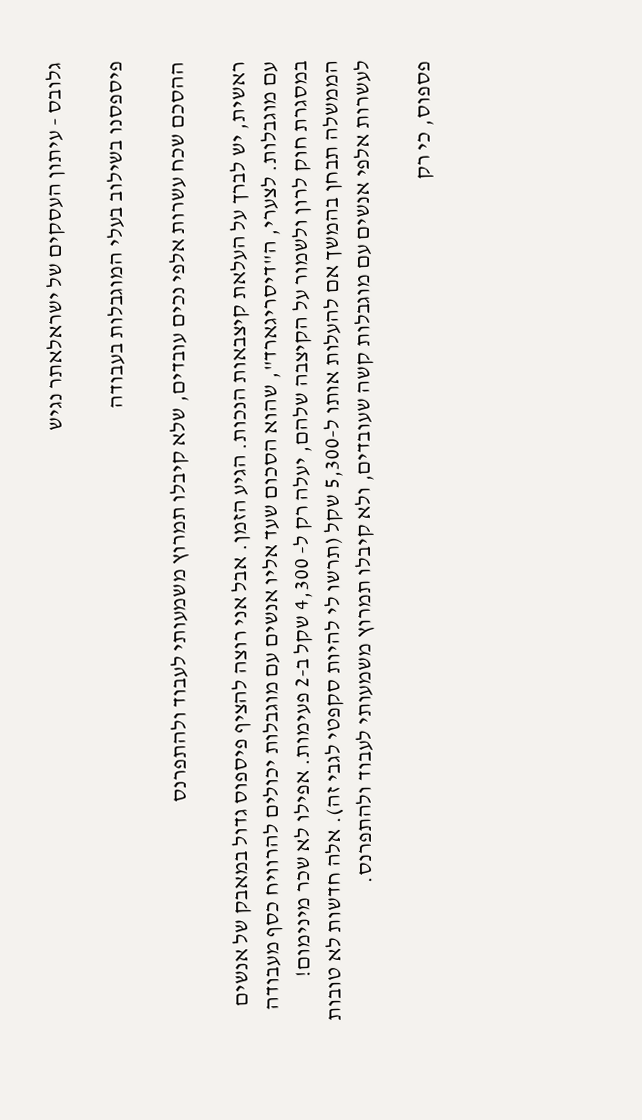גלובס - עיתון העסקים של ישראלאתר נגיש

פיספסנו בשילוב בעלי המוגבלות בעבודה

ההסכם שכח עשרות אלפי נכים עובדים, שלא קיבלו תמרוץ משמעותי לעבוד ולהתפרנס

ראשית, יש לברך על העלאת קיצבאות הנכות. הגיע הזמן. אבל אני רוצה להציף פיספוס גדול במאבק של אנשים עם מוגבלות. לצערי, ה"דיסריגארד", שהוא הסכום שעד אליו אנשים עם מוגבלות יכולים להרוויח כסף מעבודה במסגרת חוק לרון ולשמור על הקיצבה שלהם, יעלה רק ל- 4,300 שקל ב-2 פעימות. אפילו לא שכר מינימום!
הממשלה תבחן בהמשך אם להעלות אותו ל-5,300 שקל (תרשו לי להיות סקפטי לגבי זה). אלה חדשות לא טובות לעשרות אלפי אנשים עם מוגבלות קשה שעובדים, ולא קיבלו תמרוץ משמעותי לעבוד ולהתפרנס.

פספוס, כי רק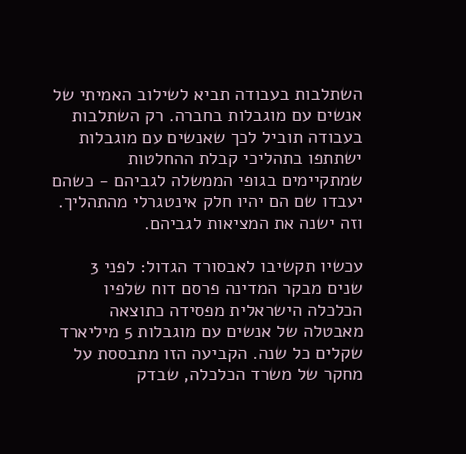השתלבות בעבודה תביא לשילוב האמיתי של אנשים עם מוגבלות בחברה. רק השתלבות בעבודה תוביל לכך שאנשים עם מוגבלות ישתתפו בתהליכי קבלת ההחלטות שמתקיימים בגופי הממשלה לגביהם - כשהם יעבדו שם הם יהיו חלק אינטגרלי מהתהליך. וזה ישנה את המציאות לגביהם.

עכשיו תקשיבו לאבסורד הגדול: לפני 3 שנים מבקר המדינה פרסם דוח שלפיו הכלכלה הישראלית מפסידה כתוצאה מאבטלה של אנשים עם מוגבלות 5 מיליארד שקלים כל שנה. הקביעה הזו מתבססת על מחקר של משרד הכלכלה, שבדק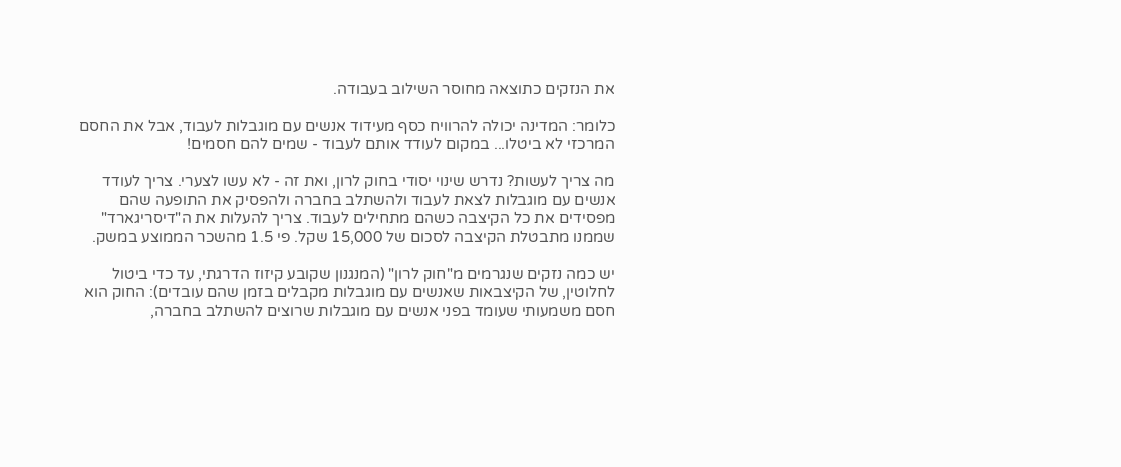את הנזקים כתוצאה מחוסר השילוב בעבודה.

כלומר: המדינה יכולה להרוויח כסף מעידוד אנשים עם מוגבלות לעבוד, אבל את החסם המרכזי לא ביטלו... במקום לעודד אותם לעבוד - שמים להם חסמים!

מה צריך לעשות? נדרש שינוי יסודי בחוק לרון, ואת זה - לא עשו לצערי. צריך לעודד אנשים עם מוגבלות לצאת לעבוד ולהשתלב בחברה ולהפסיק את התופעה שהם מפסידים את כל הקיצבה כשהם מתחילים לעבוד. צריך להעלות את ה"דיסריגארד" שממנו מתבטלת הקיצבה לסכום של 15,000 שקל. פי 1.5 מהשכר הממוצע במשק.

יש כמה נזקים שנגרמים מ"חוק לרון" (המנגנון שקובע קיזוז הדרגתי, עד כדי ביטול לחלוטין, של הקיצבאות שאנשים עם מוגבלות מקבלים בזמן שהם עובדים): החוק הוא חסם משמעותי שעומד בפני אנשים עם מוגבלות שרוצים להשתלב בחברה,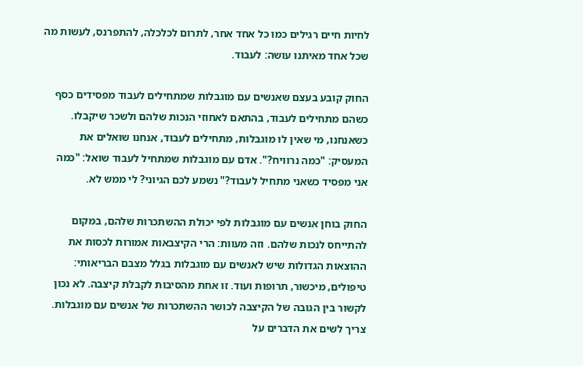לחיות חיים רגילים כמו כל אחד אחר, לתרום לכלכלה, להתפרנס, לעשות מה שכל אחד מאיתנו עושה: לעבוד.

החוק קובע בעצם שאנשים עם מוגבלות שמתחילים לעבוד מפסידים כסף כשהם מתחילים לעבוד, בהתאם לאחוזי הנכות שלהם ולשכר שיקבלו. כשאנחנו, מי שאין לו מוגבלות, מתחילים לעבוד, אנחנו שואלים את המעסיק: "כמה נרוויח?". אדם עם מוגבלות שמתחיל לעבוד שואל: "כמה אני מפסיד כשאני מתחיל לעבוד?" נשמע לכם הגיוני? לי ממש לא.

החוק בוחן אנשים עם מוגבלות לפי יכולת ההשתכרות שלהם, במקום להתייחס לנכות שלהם. וזה מעוות: הרי הקיצבאות אמורות לכסות את ההוצאות הגדולות שיש לאנשים עם מוגבלות בגלל מצבם הבריאותי: טיפולים, מיכשור, תרופות ועוד. זו אחת מהסיבות לקבלת קיצבה. לא נכון לקשור בין הגובה של הקיצבה לכושר ההשתכרות של אנשים עם מוגבלות. צריך לשים את הדברים על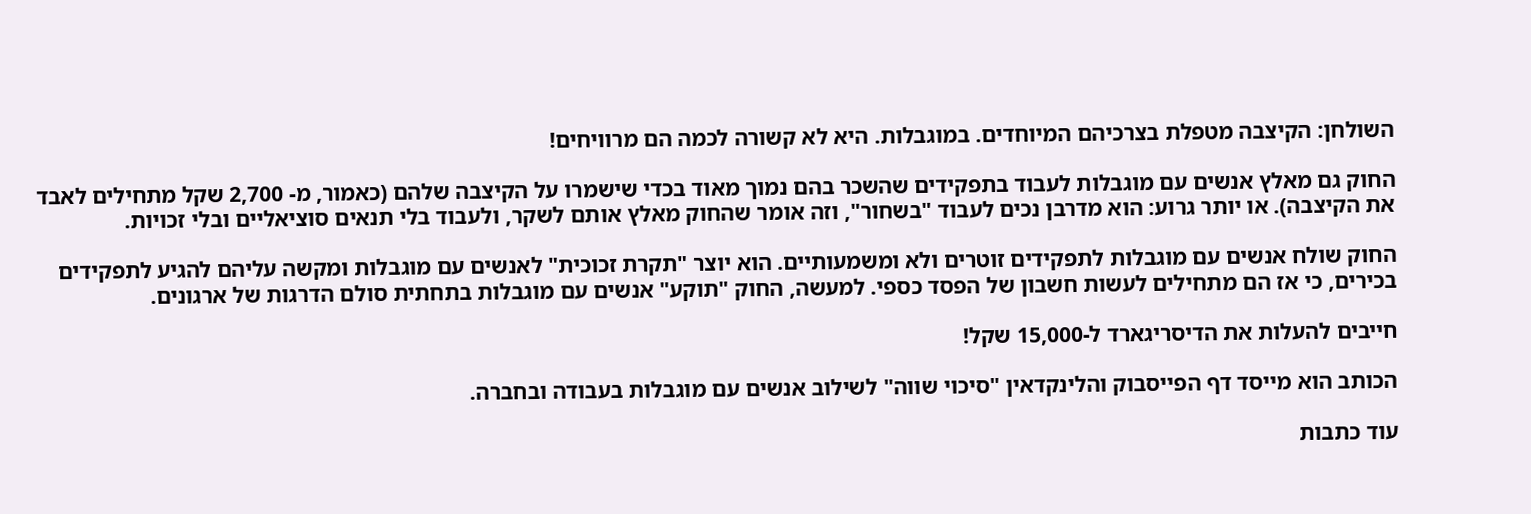השולחן: הקיצבה מטפלת בצרכיהם המיוחדים. במוגבלות. היא לא קשורה לכמה הם מרוויחים!

החוק גם מאלץ אנשים עם מוגבלות לעבוד בתפקידים שהשכר בהם נמוך מאוד בכדי שישמרו על הקיצבה שלהם (כאמור, מ- 2,700 שקל מתחילים לאבד את הקיצבה). או יותר גרוע: הוא מדרבן נכים לעבוד "בשחור", וזה אומר שהחוק מאלץ אותם לשקר, ולעבוד בלי תנאים סוציאליים ובלי זכויות.

החוק שולח אנשים עם מוגבלות לתפקידים זוטרים ולא ומשמעותיים. הוא יוצר "תקרת זכוכית" לאנשים עם מוגבלות ומקשה עליהם להגיע לתפקידים בכירים, כי אז הם מתחילים לעשות חשבון של הפסד כספי. למעשה, החוק "תוקע" אנשים עם מוגבלות בתחתית סולם הדרגות של ארגונים.

חייבים להעלות את הדיסריגארד ל-15,000 שקל!

הכותב הוא מייסד דף הפייסבוק והלינקדאין "סיכוי שווה" לשילוב אנשים עם מוגבלות בעבודה ובחברה.

עוד כתבות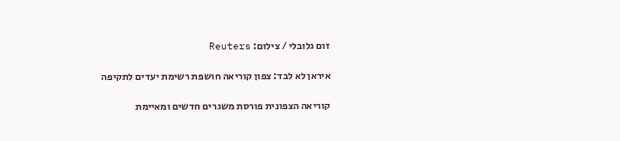זום גלובלי / צילום: Reuters

איראן לא לבד: צפון קוריאה חושפת רשימת יעדים לתקיפה

קוריאה הצפונית פורסת משגרים חדשים ומאיימת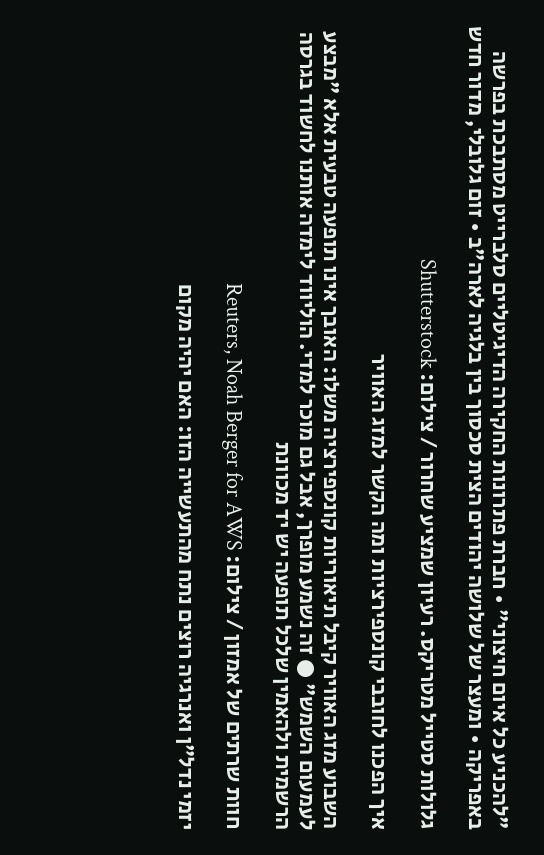"להכניע כל איום חיצוני" • חברת פתרונות החקירה הדיגיטליים סלברייט מסתבכת בפרשה באפריקה • ומעצר של שלושה יהודים הצית סכסוך בין בלגיה לארה"ב • זום גלובלי, מדור חדש

גלולות סטייל מטריקס. רעיון שמציע שחרור / צילום: Shutterstock

איך הפכנו לחובבי קונספירציות ומה הקשר למזג האוויר

השבוע מזג האוויר קיבל תיאוריות קונספירציה משלו: האובך אינו תופעה טבעית אלא "מבצע לעמעום השמש" ● זה נשמע מופרך, אבל גם מוכר למדי. הוליווד לימדה אותנו לחשוד בגרסה הרשמית ולהאמין שלכל תופעה יש יד מכוונת

חוות שרתים של אמזון / צילום: Reuters, Noah Berger for AWS

יזמי נדל"ן ואנרגיה רוצים נתח מהתעשייה הזו: האם יהיה מקום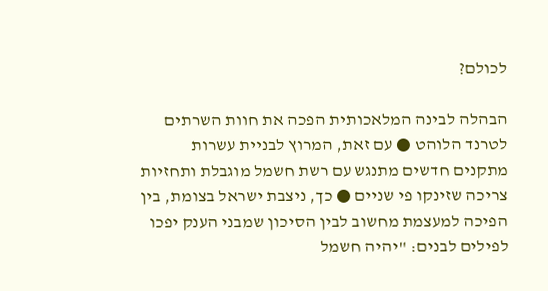לכולם?

הבהלה לבינה המלאכותית הפכה את חוות השרתים לטרנד הלוהט ● עם זאת, המרוץ לבניית עשרות מתקנים חדשים מתנגש עם רשת חשמל מוגבלת ותחזיות צריכה שזינקו פי שניים ● כך, ניצבת ישראל בצומת, בין הפיכה למעצמת מחשוב לבין הסיכון שמבני הענק יפכו לפילים לבנים: "יהיה חשמל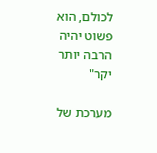לכולם, הוא פשוט יהיה הרבה יותר יקר"

מערכת של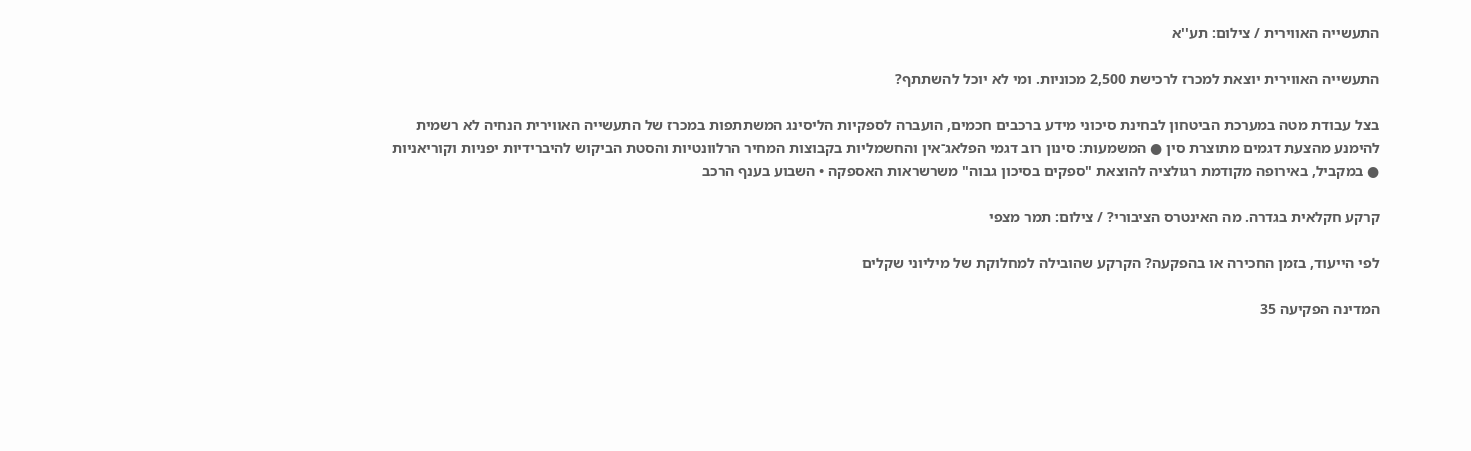התעשייה האווירית / צילום: תע''א

התעשייה האווירית יוצאת למכרז לרכישת 2,500 מכוניות. ומי לא יוכל להשתתף?

בצל עבודת מטה במערכת הביטחון לבחינת סיכוני מידע ברכבים חכמים, הועברה לספקיות הליסינג המשתתפות במכרז של התעשייה האווירית הנחיה לא רשמית להימנע מהצעת דגמים מתוצרת סין ● המשמעות: סינון רוב דגמי הפלאג־אין והחשמליות בקבוצות המחיר הרלוונטיות והסטת הביקוש להיברידיות יפניות וקוריאניות ● במקביל, באירופה מקודמת רגולציה להוצאת "ספקים בסיכון גבוה" משרשראות האספקה • השבוע בענף הרכב

קרקע חקלאית בגדרה. מה האינטרס הציבורי? / צילום: תמר מצפי

לפי הייעוד, בזמן החכירה או בהפקעה? הקרקע שהובילה למחלוקת של מיליוני שקלים

המדינה הפקיעה 35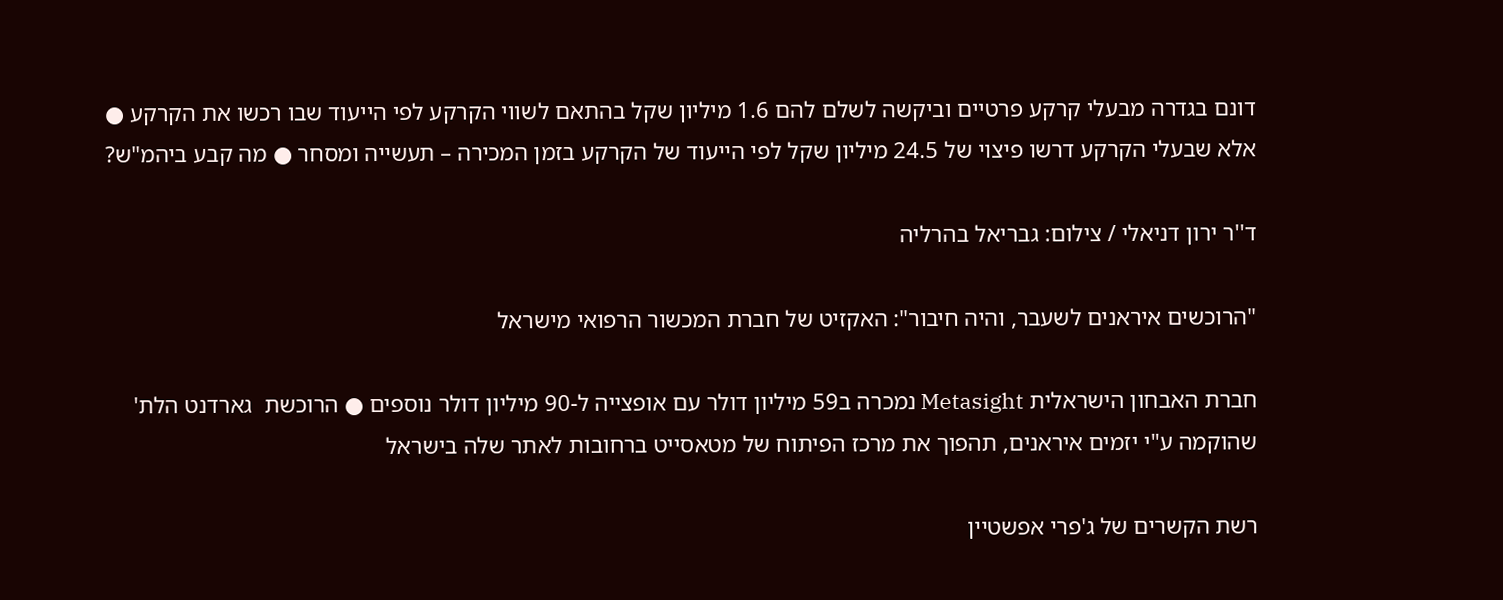דונם בגדרה מבעלי קרקע פרטיים וביקשה לשלם להם 1.6 מיליון שקל בהתאם לשווי הקרקע לפי הייעוד שבו רכשו את הקרקע ● אלא שבעלי הקרקע דרשו פיצוי של 24.5 מיליון שקל לפי הייעוד של הקרקע בזמן המכירה – תעשייה ומסחר ● מה קבע ביהמ"ש?

ד''ר ירון דניאלי / צילום: גבריאל בהרליה

"הרוכשים איראנים לשעבר, והיה חיבור": האקזיט של חברת המכשור הרפואי מישראל

חברת האבחון הישראלית Metasight נמכרה ב59 מיליון דולר עם אופצייה ל-90 מיליון דולר נוספים ● הרוכשת  גארדנט הלת' שהוקמה ע"י יזמים איראנים, תהפוך את מרכז הפיתוח של מטאסייט ברחובות לאתר שלה בישראל

רשת הקשרים של ג'פרי אפשטיין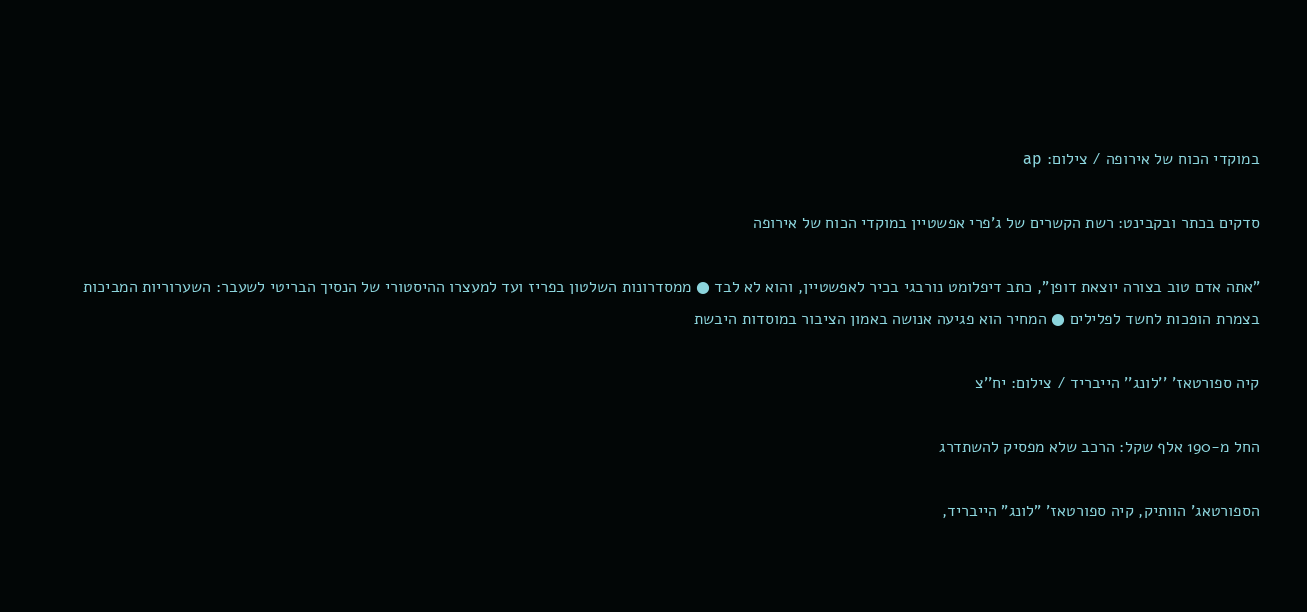במוקדי הכוח של אירופה / צילום: ap

סדקים בכתר ובקבינט: רשת הקשרים של ג'פרי אפשטיין במוקדי הכוח של אירופה

"אתה אדם טוב בצורה יוצאת דופן", כתב דיפלומט נורבגי בכיר לאפשטיין, והוא לא לבד ● ממסדרונות השלטון בפריז ועד למעצרו ההיסטורי של הנסיך הבריטי לשעבר: השערוריות המביכות בצמרת הופכות לחשד לפלילים ● המחיר הוא פגיעה אנושה באמון הציבור במוסדות היבשת

קיה ספורטאז' ''לונג'' הייבריד / צילום: יח''צ

החל מ-190 אלף שקל: הרכב שלא מפסיק להשתדרג

הספורטאג' הוותיק, קיה ספורטאז' "לונג" הייבריד,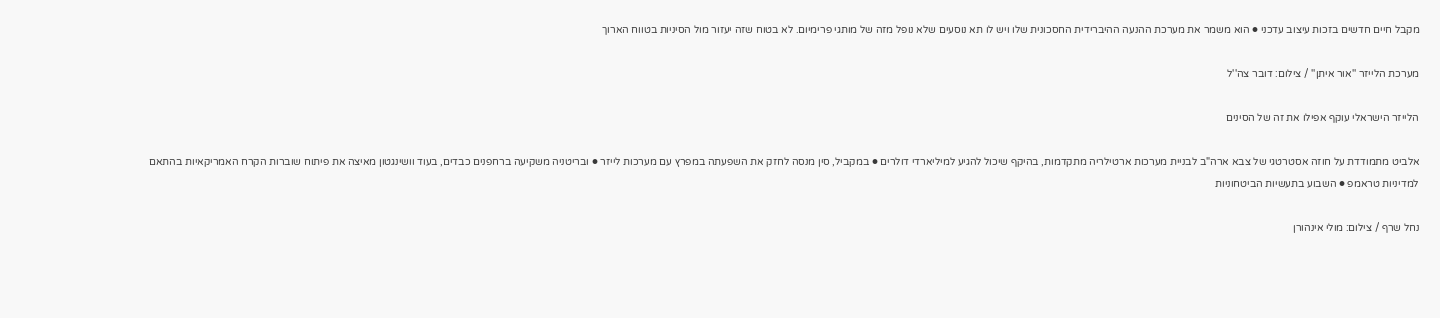מקבל חיים חדשים בזכות עיצוב עדכני ● הוא משמר את מערכת ההנעה ההיברידית החסכונית שלו ויש לו תא נוסעים שלא נופל מזה של מותגי פרימיום. לא בטוח שזה יעזור מול הסיניות בטווח הארוך

מערכת הלייזר ''אור איתן'' / צילום: דובר צה''ל

הלייזר הישראלי עוקף אפילו את זה של הסינים

אלביט מתמודדת על חוזה אסטרטגי של צבא ארה"ב לבניית מערכות ארטילריה מתקדמות, בהיקף שיכול להגיע למיליארדי דולרים ● במקביל, סין מנסה לחזק את השפעתה במפרץ עם מערכות לייזר ● ובריטניה משקיעה ברחפנים כבדים, בעוד וושינגטון מאיצה את פיתוח שוברות הקרח האמריקאיות בהתאם למדיניות טראמפ ● השבוע בתעשיות הביטחוניות

נחל שרף / צילום: מולי אינהורן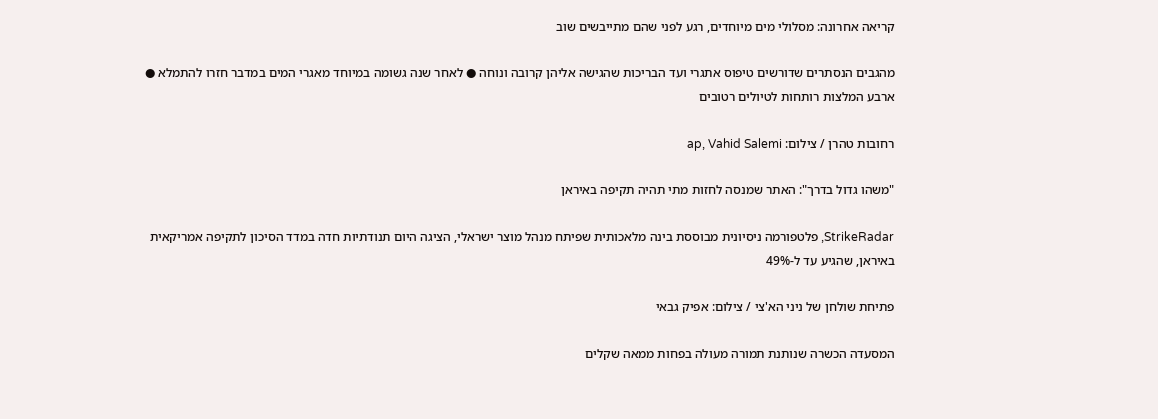קריאה אחרונה: מסלולי מים מיוחדים, רגע לפני שהם מתייבשים שוב

מהגבים הנסתרים שדורשים טיפוס אתגרי ועד הבריכות שהגישה אליהן קרובה ונוחה ● לאחר שנה גשומה במיוחד מאגרי המים במדבר חזרו להתמלא ● ארבע המלצות רותחות לטיולים רטובים

רחובות טהרן / צילום: ap, Vahid Salemi

"משהו גדול בדרך": האתר שמנסה לחזות מתי תהיה תקיפה באיראן

StrikeRadar, פלטפורמה ניסיונית מבוססת בינה מלאכותית שפיתח מנהל מוצר ישראלי, הציגה היום תנודתיות חדה במדד הסיכון לתקיפה אמריקאית באיראן, שהגיע עד ל-49%

פתיחת שולחן של ניני הא'צי / צילום: אפיק גבאי

המסעדה הכשרה שנותנת תמורה מעולה בפחות ממאה שקלים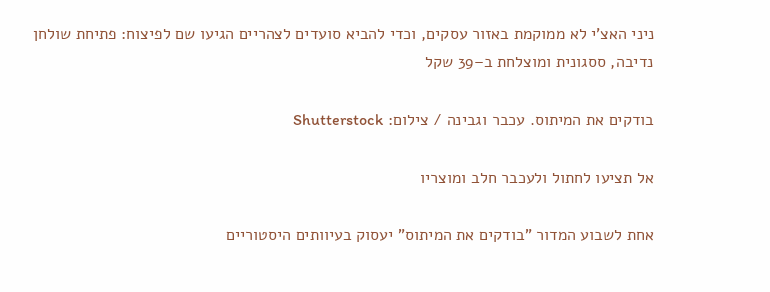ניני האצ'י לא ממוקמת באזור עסקים, וכדי להביא סועדים לצהריים הגיעו שם לפיצוח: פתיחת שולחן נדיבה, ססגונית ומוצלחת ב–39 שקל

בודקים את המיתוס. עכבר וגבינה / צילום: Shutterstock

אל תציעו לחתול ולעכבר חלב ומוצריו

אחת לשבוע המדור "בודקים את המיתוס" יעסוק בעיוותים היסטוריים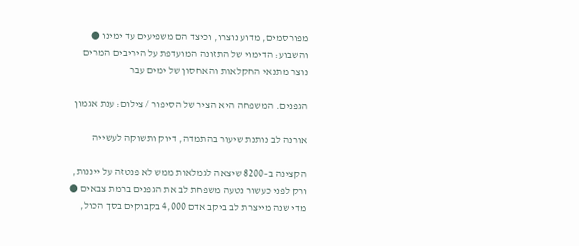מפורסמים, מדוע נוצרו, וכיצד הם משפיעים עד ימינו ● והשבוע: הדימוי של התזונה המועדפת על היריבים המרים נוצר מתנאי החקלאות והאחסון של ימים עבר

הגפנים. המשפחה היא הציר של הסיפור / צילום: ענת אגמון

אורנה לב נותנת שיעור בהתמדה, דיוק ותשוקה לעשייה

הקצינה ב–8200 שיצאה לגמלאות ממש לא פנטזה על ייננות, ורק לפני כעשור נטעה משפחת לב את הגפנים ברמת צבאים ● מדי שנה מייצרת לב ביקב אדם 4,000 בקבוקים בסך הכול,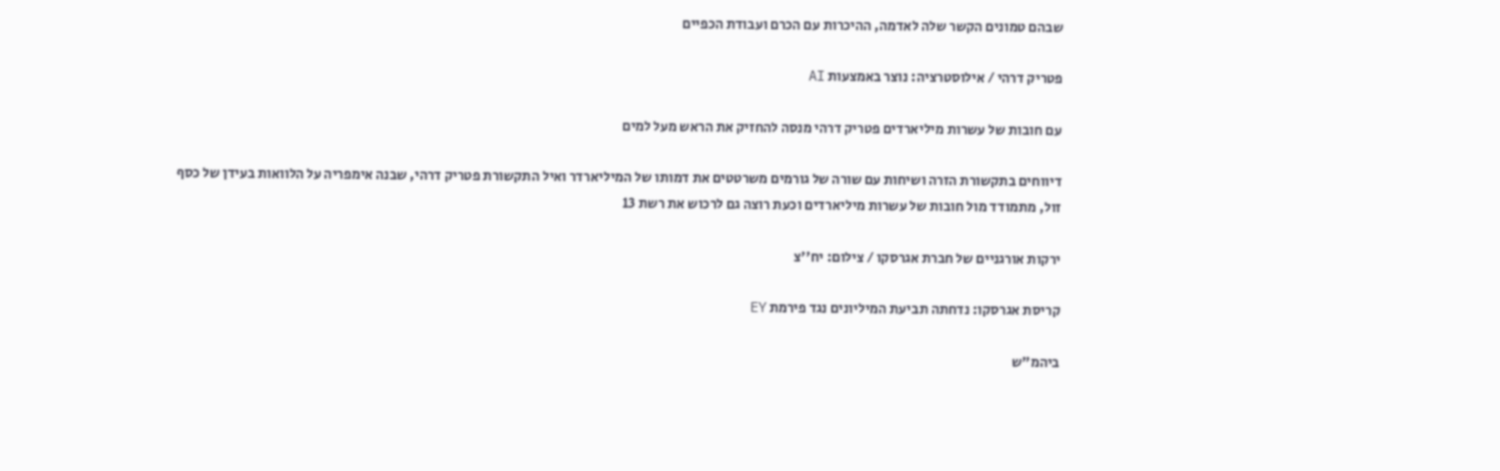שבהם טמונים הקשר שלה לאדמה, ההיכרות עם הכרם ועבודת הכפיים

פטריק דרהי / אילוסטרציה: נוצר באמצעות AI

עם חובות של עשרות מיליארדים פטריק דרהי מנסה להחזיק את הראש מעל למים

דיווחים בתקשורת הזרה ושיחות עם שורה של גורמים משרטטים את דמותו של המיליארדר ואיל התקשורת פטריק דרהי, שבנה אימפריה על הלוואות בעידן של כסף זול, מתמודד מול חובות של עשרות מיליארדים וכעת רוצה גם לרכוש את רשת 13

ירקות אורגניים של חברת אגרסקו / צילום: יח''צ

קריסת אגרסקו: נדחתה תביעת המיליונים נגד פירמת EY

ביהמ"ש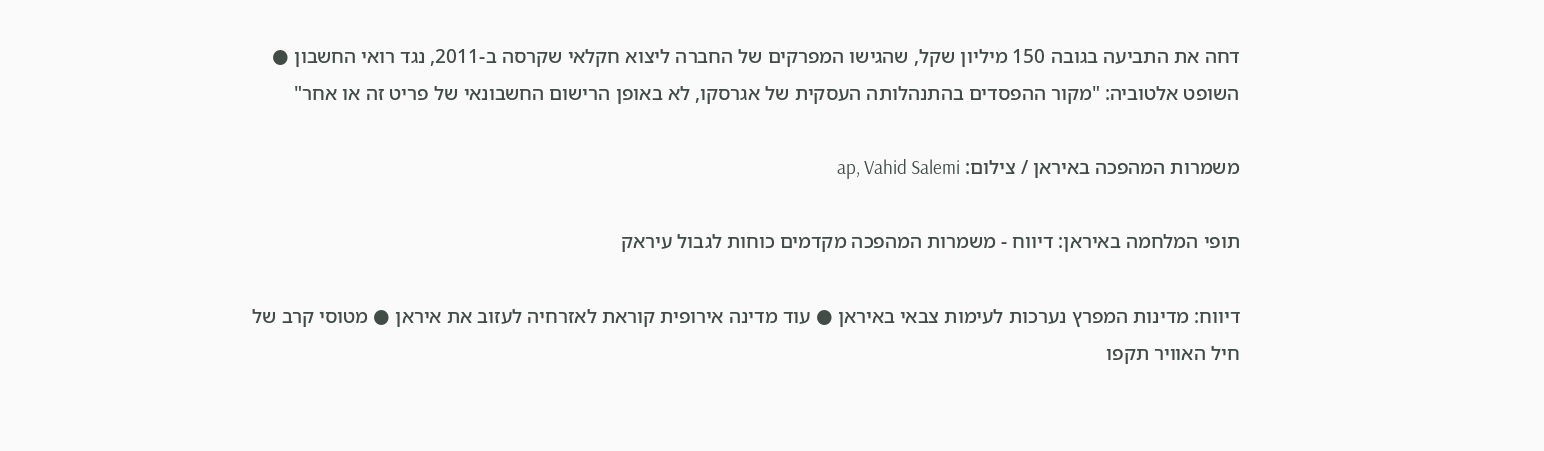דחה את התביעה בגובה 150 מיליון שקל, שהגישו המפרקים של החברה ליצוא חקלאי שקרסה ב-2011, נגד רואי החשבון ● השופט אלטוביה: "מקור ההפסדים בהתנהלותה העסקית של אגרסקו, לא באופן הרישום החשבונאי של פריט זה או אחר"

משמרות המהפכה באיראן / צילום: ap, Vahid Salemi

תופי המלחמה באיראן: דיווח - משמרות המהפכה מקדמים כוחות לגבול עיראק

דיווח: מדינות המפרץ נערכות לעימות צבאי באיראן ● עוד מדינה אירופית קוראת לאזרחיה לעזוב את איראן ● מטוסי קרב של חיל האוויר תקפו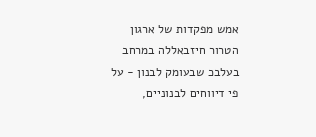אמש מפקדות של ארגון הטרור חיזבאללה במרחב בעלבכ שבעומק לבנון - על פי דיווחים לבנוניים,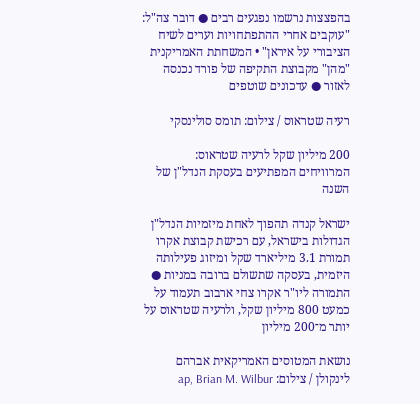בהפצצות נרשמו נפגעים רבים ● דובר צה"ל: "עוקבים אחרי ההתפתחויות וערים לשיח הציבורי על איראן" • המשחתת האמריקנית "מהן" מקבוצת התקיפה של פורד נכנסה לאזור ● עדכונים שוטפים

רעיה שטראוס / צילום: תומס סולינסקי

200 מיליון שקל לרעיה שטראוס: המרוויחים המפתיעים בעסקת הנדל"ן של השנה

ישראל קנדה תהפוך לאחת מיזמיות הנדל"ן הגדולות בישראל, עם רכישת קבוצת אקרו תמורת 3.1 מיליארד שקל ומיזוג פעילותה היזמית, בעסקה שתשולם ברובה במניות ● התמורה ליו"ר אקרו צחי ארבוב תעמוד על כמעט 800 מיליון שקל, ולרעיה שטראוס על יותר מ־200 מיליון

נושאת המטוסים האמריקאית אברהם לינקולן / צילום: ap, Brian M. Wilbur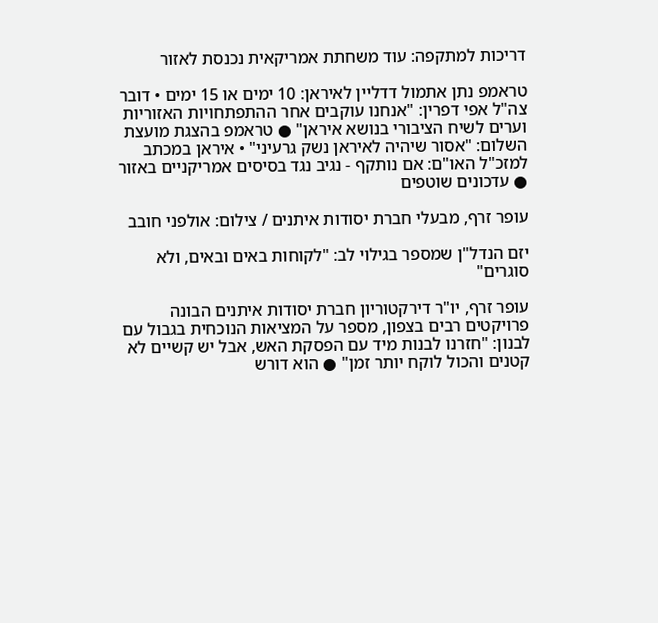דריכות למתקפה: עוד משחתת אמריקאית נכנסת לאזור

טראמפ נתן אתמול דדליין לאיראן: 10 ימים או 15 ימים • דובר צה"ל אפי דפרין: "אנחנו עוקבים אחר ההתפתחויות האזוריות וערים לשיח הציבורי בנושא איראן" ● טראמפ בהצגת מועצת השלום: "אסור שיהיה לאיראן נשק גרעיני" • איראן במכתב למזכ"ל האו"ם: אם נותקף - נגיב נגד בסיסים אמריקניים באזור ● עדכונים שוטפים

עופר זרף, מבעלי חברת יסודות איתנים / צילום: אולפני חובב

יזם הנדל"ן שמספר בגילוי לב: "לקוחות באים ובאים, ולא סוגרים"

עופר זרף, יו"ר דירקטוריון חברת יסודות איתנים הבונה פרויקטים רבים בצפון, מספר על המציאות הנוכחית בגבול עם לבנון: "חזרנו לבנות מיד עם הפסקת האש, אבל יש קשיים לא קטנים והכול לוקח יותר זמן" ● הוא דורש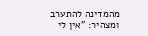מהמדינה להתערב ומצהיר: "אין לי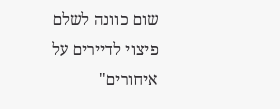שום כוונה לשלם פיצוי לדיירים על איחורים"